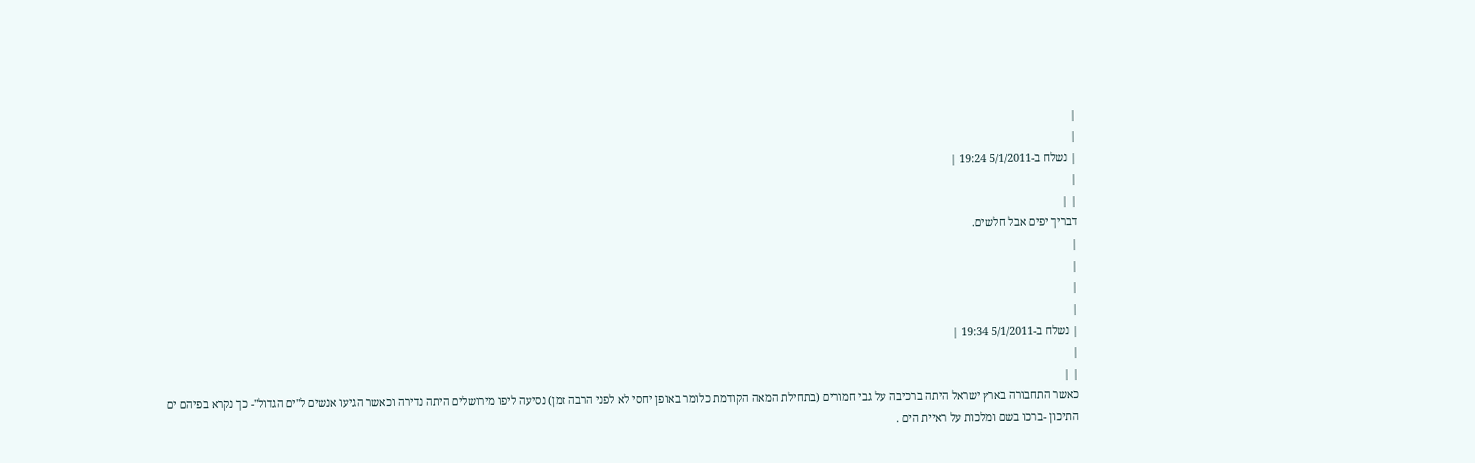|
|
| נשלח ב-5/1/2011 19:24 |
|
| |
דבריך יפים אבל חלשים.
|
|
|
|
| נשלח ב-5/1/2011 19:34 |
|
| |
כאשר התחבורה בארץ ישראל היתה ברכיבה על גבי חמורים (בתחילת המאה הקודמת כלומר באופן יחסי לא לפני הרבה זמן) נסיעה ליפו מירושלים היתה נדירה וכאשר הגיעו אנשים ל"ים הגדול"- כך נקרא בפיהם ים התיכון -ברכו בשם ומלכות על ראיית הים .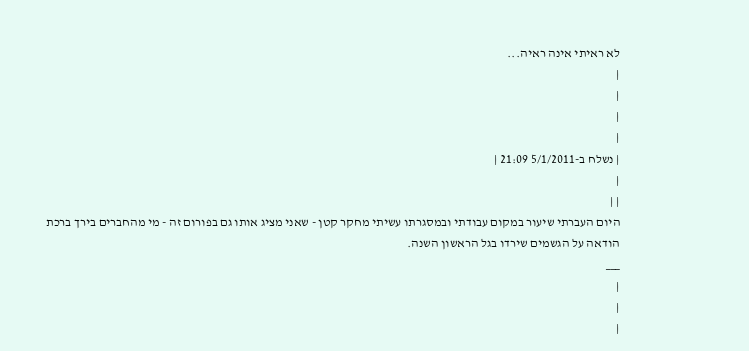לא ראיתי אינה ראיה...
|
|
|
|
| נשלח ב-5/1/2011 21:09 |
|
| |
היום העברתי שיעור במקום עבודתי ובמסגרתו עשיתי מחקר קטן - שאני מציג אותו גם בפורום זה - מי מהחברים בירך ברכת הודאה על הגשמים שירדו בגל הראשון השנה.
___
|
|
|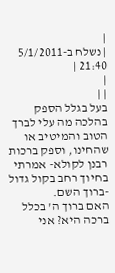|
| נשלח ב-5/1/2011 21:40 |
|
| |
בעל בגלל הספק בהלכה מה עלי לברך הטוב והמיטיב או שהחינו, וספק ברכות רבנן לקולא- אמרתי בחיוך רחב בקול גדול -ברוך השם.
האם ברוך ה' בכלל ברכה היא? אני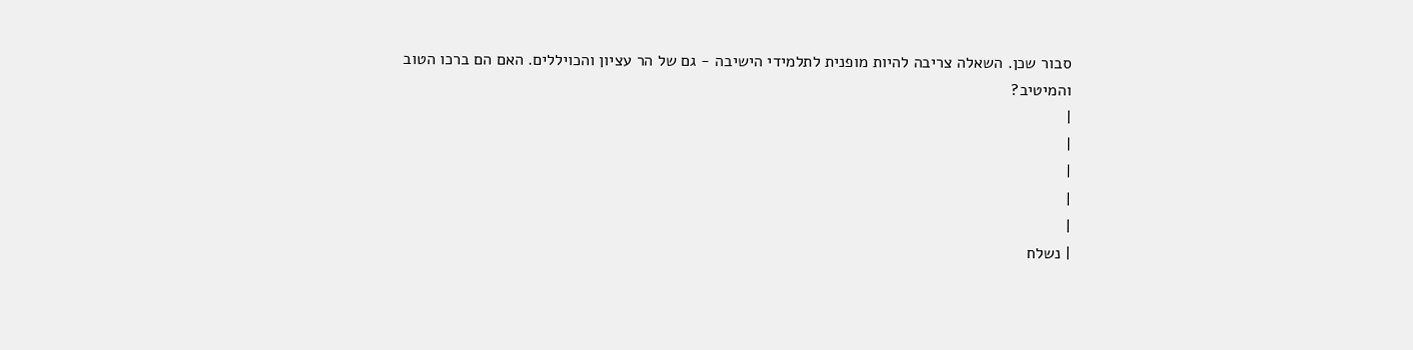סבור שכן. השאלה צריבה להיות מופנית לתלמידי הישיבה - גם של הר עציון והכויללים. האם הם ברכו הטוב והמיטיב?
|
|
|
|
|
| נשלח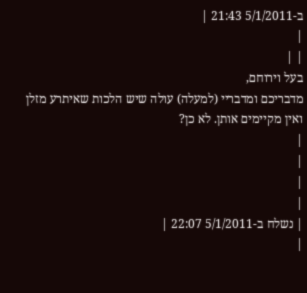ב-5/1/2011 21:43 |
|
| |
בעל וירוחם,
מדבריכם ומדבריי (למעלה) עולה שיש הלכות שאיתרע מזלן ואין מקיימים אותן. לא כן?
|
|
|
|
| נשלח ב-5/1/2011 22:07 |
|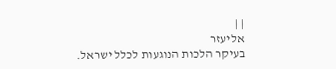| |
אליעזר
בעיקר הלכות הנוגעות לכלל ישראל.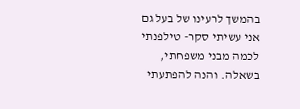בהמשך לרעינו של בעל גם אני עשיתי סקר- טילפנתי לכמה מבני משפחתי, בשאלה. והנה להפתעתי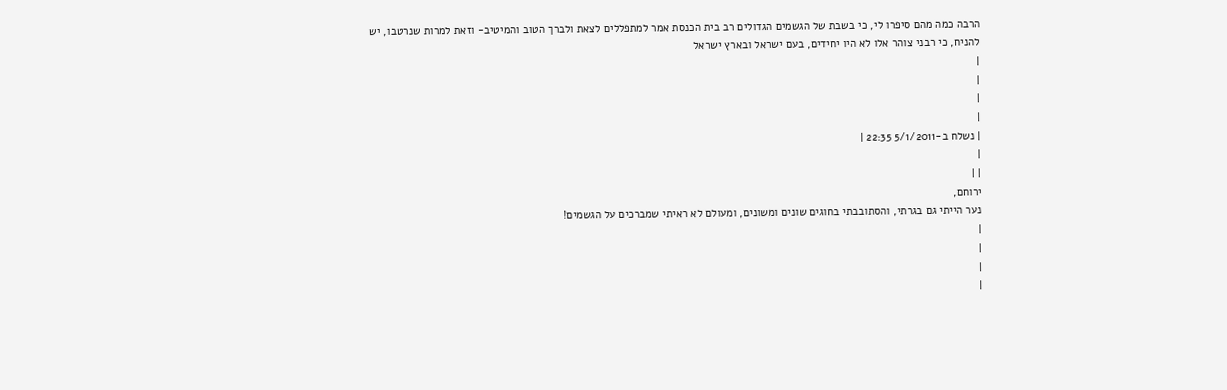הרבה כמה מהם סיפרו לי, כי בשבת של הגשמים הגדולים רב בית הכנסת אמר למתפללים לצאת ולברך הטוב והמיטיב- וזאת למרות שנרטבו, יש להניח, כי רבני צוהר אלו לא היו יחידים, בעם ישראל ובארץ ישראל
|
|
|
|
| נשלח ב-5/1/2011 22:35 |
|
| |
ירוחם,
נער הייתי גם בגרתי, והסתובבתי בחוגים שונים ומשונים, ומעולם לא ראיתי שמברכים על הגשמים!
|
|
|
|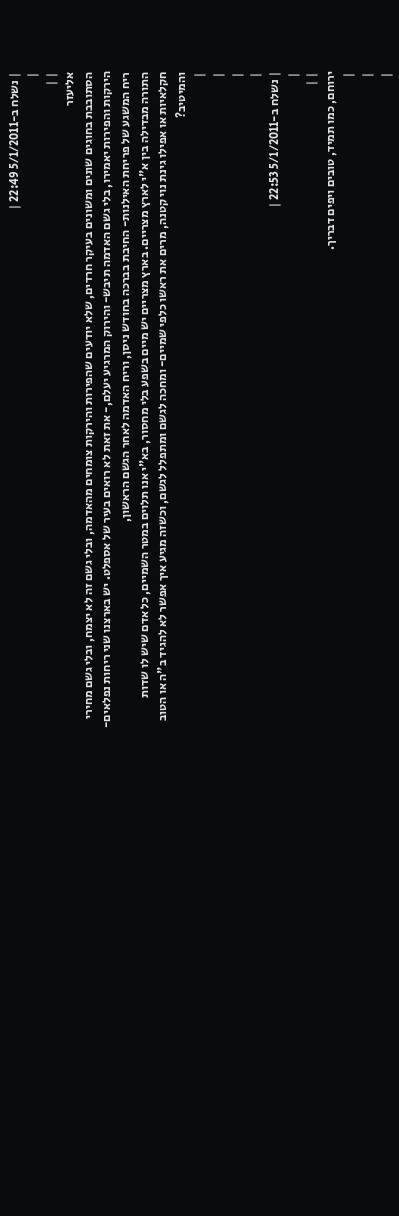| נשלח ב-5/1/2011 22:49 |
|
| |
אליעזר
הסתובבת בחוגים שונים ומשונים בעיקר חרדים, שלא יודעים שהפירות והירקות צומחים מהאדמה, ובלי גשם זה לא יצמח, ובלי גשם מחירי הירקות והפירות יאמירו, בלי גשם האדמה תיבש- והירוק המרגיע יעלם,- את זאת לא רואים בעיר של אספלט. יש בארצנו שני ריחות נפלאים- ריח המשגע של פריחת האילנות- החיבת בברכה בחודש ניסן, וריח האדמה לאחר הגשם הראשון,
התורה מבדילה בין א"י לארץ מצריים. בארץ מצריים יש מיים בשפע בלי מחסור, בא"י אנו תלוים במטר השמיים, כל אדם שיש לו שדות חקלאיות או אפילו גינת נוי קטנה, מרים את ראשו כלפי שמיים- ומחכה לגשם ומתפלל לגשם, וכשזה מגיע איך אפשר לא להגיד ב"ה או הטוב והמיטיב?
|
|
|
|
| נשלח ב-5/1/2011 22:53 |
|
| |
ירוחם, כמו תמיד, טובים ויפים דבריך.
|
|
|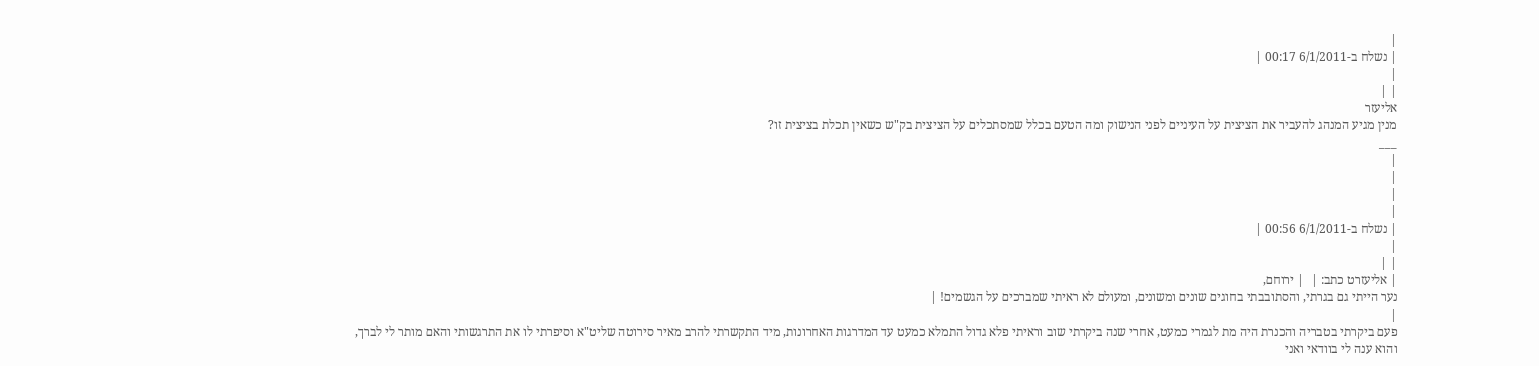|
| נשלח ב-6/1/2011 00:17 |
|
| |
אליעזר
מנין מגיע המנהג להעביר את הציצית על העיניים לפני הנישוק ומה הטעם בכלל שמסתכלים על הציצית בק"ש כשאין תכלת בציצית זו?
___
|
|
|
|
| נשלח ב-6/1/2011 00:56 |
|
| |
| אליעזרט כתב: |  | ירוחם,
נער הייתי גם בגרתי, והסתובבתי בחוגים שונים ומשונים, ומעולם לא ראיתי שמברכים על הגשמים! |
|
פעם ביקרתי בטבריה והכנרת היה מת לגמרי כמעט, אחרי שנה ביקרתי שוב וראיתי פלא גדול התמלא כמעט עד המדרגות האחרונות, מיד התקשרתי להרב מאיר סירוטה שליט"א וסיפרתי לו את התרגשותי והאם מותר לי לברך,
והוא ענה לי בוודאי ואני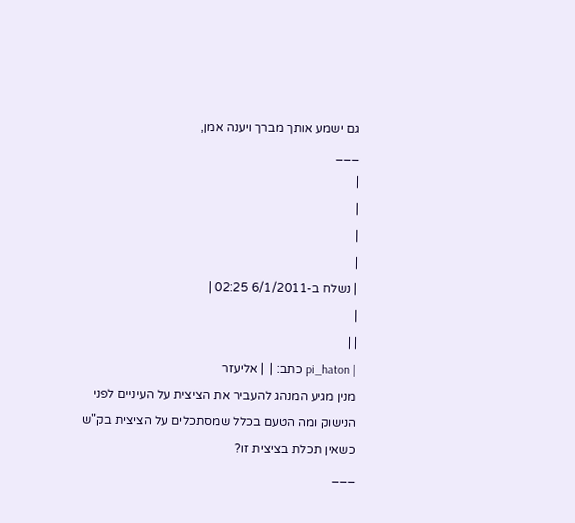גם ישמע אותך מברך ויענה אמן,
___
|
|
|
|
| נשלח ב-6/1/2011 02:25 |
|
| |
| pi_haton כתב: |  | אליעזר
מנין מגיע המנהג להעביר את הציצית על העיניים לפני הנישוק ומה הטעם בכלל שמסתכלים על הציצית בק"ש כשאין תכלת בציצית זו?
___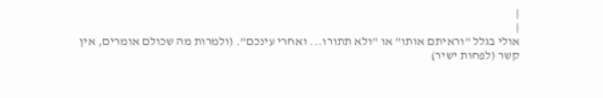|
|
אולי בגלל "וראיתם אותו" או "ולא תתורו... ואחרי עינכם". (ולמרות מה שכולם אומרים, אין קשר (לפחות ישיר)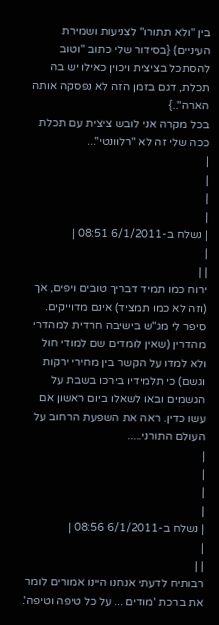בין "ולא תתורו" לצניעות ושמירת העיניים) {בסידור שלי כתוב "וטוב להסתכל בציצית ויכוין כאילו יש בה תכלת, דגם בזמן הזה לא נפסקה אותה הארה"..}
בכל מקרה אני לובש ציצית עם תכלת ככה שלי זה לא "רלוונטי"...
|
|
|
|
| נשלח ב-6/1/2011 08:51 |
|
| |
ירוח כמו תמיד דבריך טובים ויפים, אך (וזה לא כמו תמציד) אינם מדוייקים. סיפר לי מג"ש בישיבה חרדית למהדרי מהדרין (שאין לומדים שם למודי חול ולא למדו על הקשר בין מחירי ירקות וגשם) כי תלמידיו בירכו בשבת על הגשמים ובאו לשאלו ביום ראשון אם עשו כדין. ראה את השפעת הרחוב על העולם התורני.....
|
|
|
|
| נשלח ב-6/1/2011 08:56 |
|
| |
רבותיח לדעתי אנחנו היינו אמורים לומר את ברכת 'מודים ... על כל טיפה וטיפה'.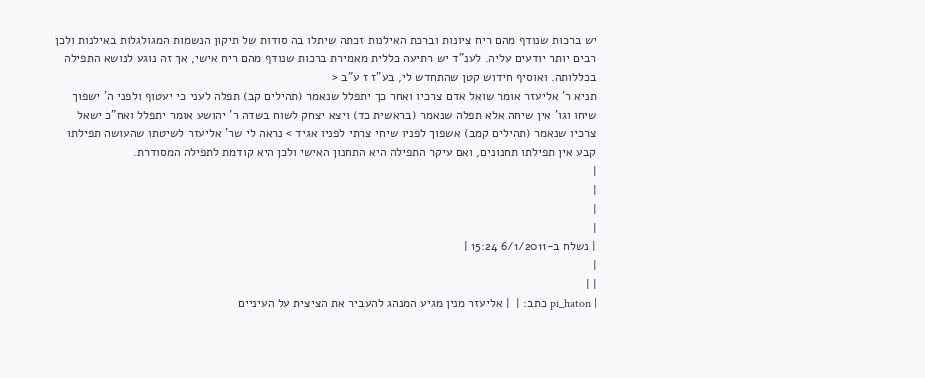יש ברכות שנודף מהם ריח ציונות וברכת האילנות זכתה שיתלו בה סודות של תיקון הנשמות המגולגלות באילנות ולכן רבים יותר יודעים עליה. לענ"ד יש רתיעה כללית מאמירת ברכות שנודף מהם ריח אישי, אך זה נוגע לנושא התפילה בכללותה. ואוסיף חידוש קטן שהתחדש לי, בע"ז ז ע"ב <
תניא ר' אליעזר אומר שואל אדם צרכיו ואחר כך יתפלל שנאמר (תהילים קב) תפלה לעני כי יעטוף ולפני ה' ישפוך שיחו וגו' אין שיחה אלא תפלה שנאמר (בראשית כד) ויצא יצחק לשוח בשדה ר' יהושע אומר יתפלל ואח"כ ישאל צרכיו שנאמר (תהילים קמב) אשפוך לפניו שיחי צרתי לפניו אגיד > נראה לי שר' אליעזר לשיטתו שהעושה תפילתו קבע אין תפילתו תחנונים, ואם עיקר התפילה היא התחנון האישי ולכן היא קודמת לתפילה המסודרת.
|
|
|
|
| נשלח ב-6/1/2011 15:24 |
|
| |
| pi_haton כתב: |  | אליעזר מנין מגיע המנהג להעביר את הציצית על העיניים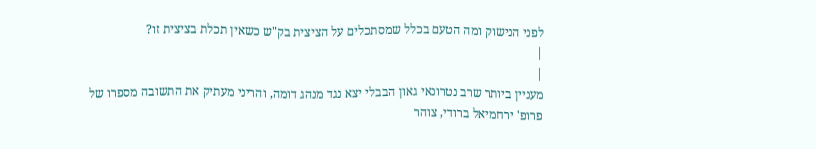לפני הנישוק ומה הטעם בכלל שמסתכלים על הציצית בק"ש כשאין תכלת בציצית זו?
|
|
מעניין ביותר שרב נטרונאי גאון הבבלי יצא נגד מנהג דומה, והריני מעתיק את התשובה מספרו של פרופ' ירחמיאל ברודי, צוהר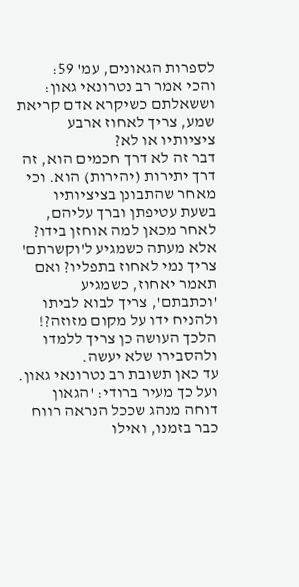לספרות הגאונים, עמ' 59:
והכי אמר רב נטרונאי גאון: וששאלתם כשיקרא אדם קריאת שמע, צריך לאחוז ארבע ציציותיו או לא?
דבר זה לא דרך חכמים הוא, זה דרך יתירות (יהירות) הוא. וכי מאחר שהתבונן בציציותיו בשעת עטיפתן וברך עליהם, לאחר מכאן למה אוחזן בידו?
אלא מעתה כשמגיע ל'וקשרתם' צריך נמי לאחוז בתפליו? ואם תאמר יאחוז, כשמגיע 'וכתבתם', צריך לבוא לביתו ולהניח ידו על מקום מזוזה?!
הלכך העושה כן צריך ללמדו ולהסבירו שלא יעשה.
עד כאן תשובת רב נטרונאי גאון.
ועל כך מעיר ברודי: 'הגאון דוחה מנהג שככל הנראה רווח כבר בזמנו, ואילו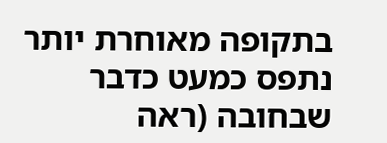בתקופה מאוחרת יותר נתפס כמעט כדבר שבחובה (ראה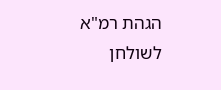הגהת רמ"א לשולחן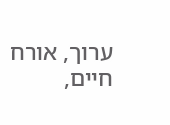ערוך, אורח חיים,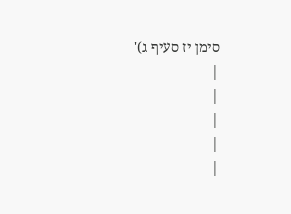סימן יז סעיף ג)'
|
|
|
|
|